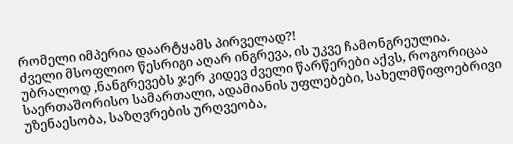რომელი იმპერია დაარტყამს პირველად?!
ძველი მსოფლიო წესრიგი აღარ ინგრევა, ის უკვე ჩამონგრეულია. უბრალოდ ,ნანგრევებს ჯერ კიდევ ძველი წარწერები აქვს, როგორიცაა საერთაშორისო სამართალი, ადამიანის უფლებები, სახელმწიფოებრივი უზენაესობა, საზღვრების ურღვეობა,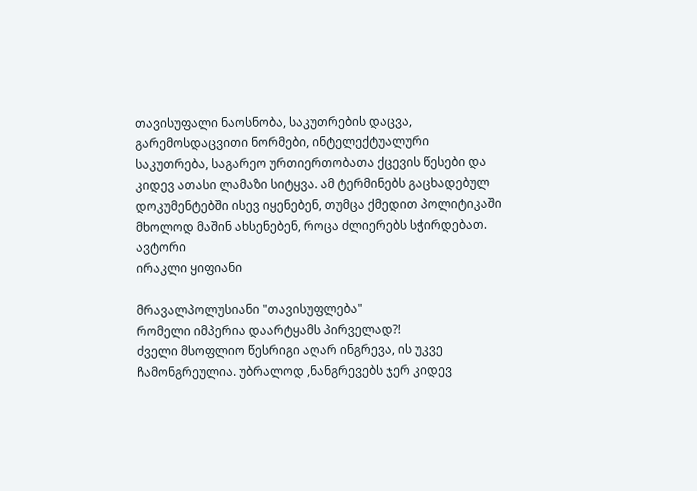თავისუფალი ნაოსნობა, საკუთრების დაცვა, გარემოსდაცვითი ნორმები, ინტელექტუალური საკუთრება, საგარეო ურთიერთობათა ქცევის წესები და კიდევ ათასი ლამაზი სიტყვა. ამ ტერმინებს გაცხადებულ დოკუმენტებში ისევ იყენებენ, თუმცა ქმედით პოლიტიკაში მხოლოდ მაშინ ახსენებენ, როცა ძლიერებს სჭირდებათ.
ავტორი
ირაკლი ყიფიანი

მრავალპოლუსიანი "თავისუფლება"
რომელი იმპერია დაარტყამს პირველად?!
ძველი მსოფლიო წესრიგი აღარ ინგრევა, ის უკვე ჩამონგრეულია. უბრალოდ ,ნანგრევებს ჯერ კიდევ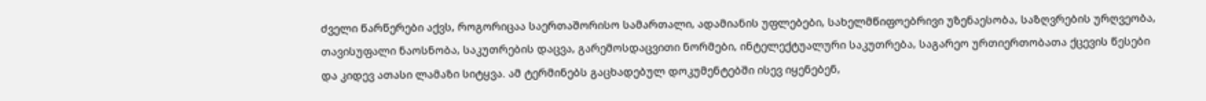ძველი წარწერები აქვს, როგორიცაა საერთაშორისო სამართალი, ადამიანის უფლებები, სახელმწიფოებრივი უზენაესობა, საზღვრების ურღვეობა, თავისუფალი ნაოსნობა, საკუთრების დაცვა, გარემოსდაცვითი ნორმები, ინტელექტუალური საკუთრება, საგარეო ურთიერთობათა ქცევის წესები და კიდევ ათასი ლამაზი სიტყვა. ამ ტერმინებს გაცხადებულ დოკუმენტებში ისევ იყენებენ,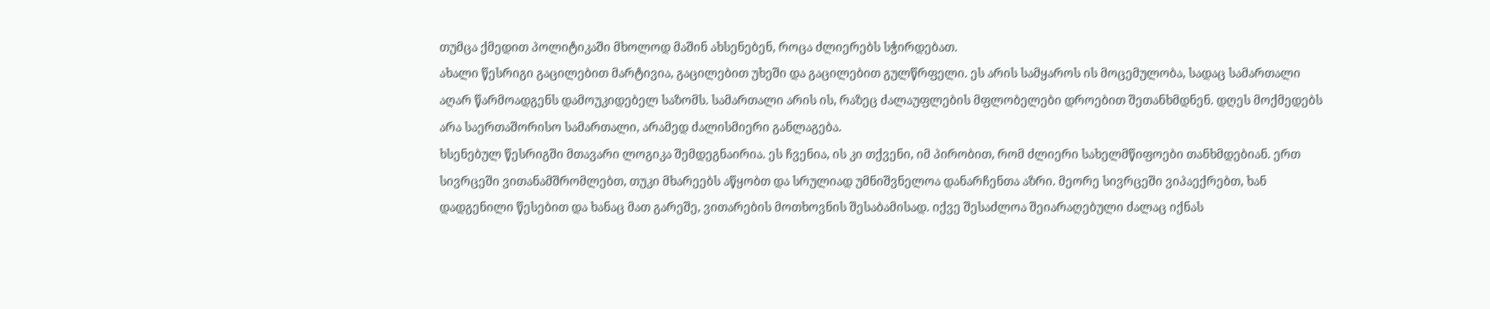თუმცა ქმედით პოლიტიკაში მხოლოდ მაშინ ახსენებენ, როცა ძლიერებს სჭირდებათ.
ახალი წესრიგი გაცილებით მარტივია, გაცილებით უხეში და გაცილებით გულწრფელი. ეს არის სამყაროს ის მოცემულობა, სადაც სამართალი აღარ წარმოადგენს დამოუკიდებელ საზომს. სამართალი არის ის, რაზეც ძალაუფლების მფლობელები დროებით შეთანხმდნენ. დღეს მოქმედებს არა საერთაშორისო სამართალი, არამედ ძალისმიერი განლაგება.
ხსენებულ წესრიგში მთავარი ლოგიკა შემდეგნაირია. ეს ჩვენია, ის კი თქვენი, იმ პირობით, რომ ძლიერი სახელმწიფოები თანხმდებიან. ერთ სივრცეში ვითანამშრომლებთ, თუკი მხარეებს აწყობთ და სრულიად უმნიშვნელოა დანარჩენთა აზრი. მეორე სივრცეში ვიპაექრებთ, ხან დადგენილი წესებით და ხანაც მათ გარეშე, ვითარების მოთხოვნის შესაბამისად. იქვე შესაძლოა შეიარაღებული ძალაც იქნას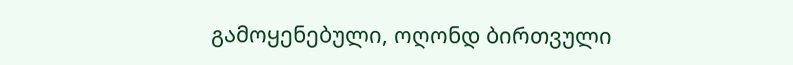გამოყენებული, ოღონდ ბირთვული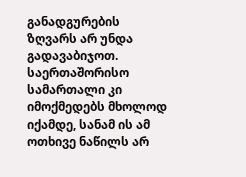განადგურების ზღვარს არ უნდა გადავაბიჯოთ. საერთაშორისო სამართალი კი იმოქმედებს მხოლოდ იქამდე, სანამ ის ამ ოთხივე ნაწილს არ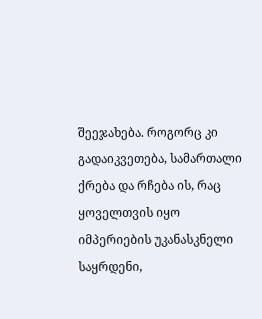შეეჯახება. როგორც კი გადაიკვეთება, სამართალი ქრება და რჩება ის, რაც ყოველთვის იყო იმპერიების უკანასკნელი საყრდენი,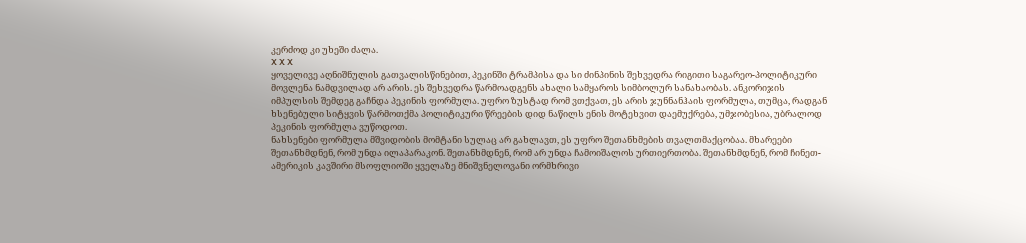კერძოდ კი უხეში ძალა.
X X X
ყოველივე აღნიშნულის გათვალისწინებით, პეკინში ტრამპისა და სი ძინპინის შეხვედრა რიგითი საგარეო-პოლიტიკური მოვლენა ნამდვილად არ არის. ეს შეხვედრა წარმოადგენს ახალი სამყაროს სიმბოლურ სანახაობას. ანკორიჯის იმპულსის შემდეგ გაჩნდა პეკინის ფორმულა. უფრო ზუსტად რომ ვთქვათ, ეს არის ჯუნნანჰაის ფორმულა, თუმცა, რადგან ხსენებული სიტყვის წარმოთქმა პოლიტიკური წრეების დიდ ნაწილს ენის მოტეხვით დაემუქრება, უმჯობესია, უბრალოდ პეკინის ფორმულა ვუწოდოთ.
ნახსენები ფორმულა მშვიდობის მომტანი სულაც არ გახლავთ, ეს უფრო შეთანხმების თვალთმაქცობაა. მხარეები შეთანხმდნენ, რომ უნდა ილაპარაკონ. შეთანხმდნენ, რომ არ უნდა ჩამოიშალოს ურთიერთობა. შეთანხმდნენ, რომ ჩინეთ-ამერიკის კავშირი მსოფლიოში ყველაზე მნიშვნელოვანი ორმხრივი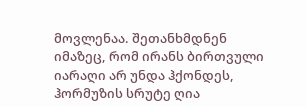მოვლენაა. შეთანხმდნენ იმაზეც, რომ ირანს ბირთვული იარაღი არ უნდა ჰქონდეს, ჰორმუზის სრუტე ღია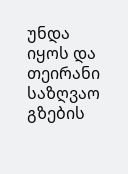უნდა იყოს და თეირანი საზღვაო გზების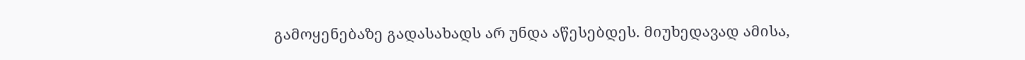გამოყენებაზე გადასახადს არ უნდა აწესებდეს. მიუხედავად ამისა,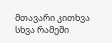მთავარი კითხვა სხვა რამეში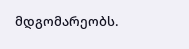მდგომარეობს.